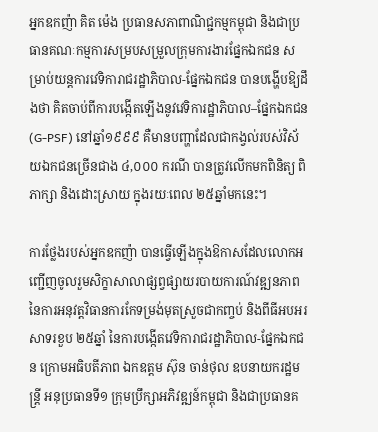អ្នកឧកញ៉ា គិត ម៉េង ប្រធានសភាពាណិជ្ជកម្មកម្ពុជា និងជាប្រធានគណៈកម្មការសម្របសម្រួលក្រុមការងារផ្នែកឯកជន សម្រាប់យន្តការវេទិការាជរដ្ឋាភិបាល-ផ្នែកឯកជន បានបង្ហើបឱ្យដឹងថា គិតចាប់ពីការបង្កើតឡើងនូវវេទិការដ្ឋាភិបាល–ផ្នែកឯកជន (G-PSF) នៅឆ្នាំ១៩៩៩ គឺមានបញ្ហាដែលជាកង្វល់របស់វិស័យឯកជនច្រើនជាង ៤,០០០ ករណី បានត្រូវលើកមកពិនិត្យ ពិភាក្សា និងដោះស្រាយ ក្នុងរយៈពេល ២៥ឆ្នាំមកនេះ។

ការថ្លែងរបស់អ្នកឧកញ៉ា បានធ្វើឡើងក្នុងឱកាសដែលលោកអញ្ជើញចូលរួមសិក្ខាសាលាផ្សព្វផ្សាយរបាយការណ៍វឌ្ឍនភាពនៃការអនុវត្តវិធានការកែទម្រង់មុតស្រួចជាកញ្ចប់ និងពីធីអបអរសាទរខួប ២៥ឆ្នាំ នៃការបង្កើតវេទិការាជរដ្ឋាភិបាល-ផ្នែកឯកជន ក្រោមអធិបតីភាព ឯកឧត្តម ស៊ុន ចាន់ថុល ឧបនាយករដ្ឋមន្រ្តី អនុប្រធានទី១ ក្រុមប្រឹក្សាអភិវឌ្ឍន៍កម្ពុជា និងជាប្រធានគ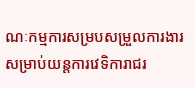ណៈកម្មការសម្របសម្រួលការងារសម្រាប់យន្តការវេទិការាជរ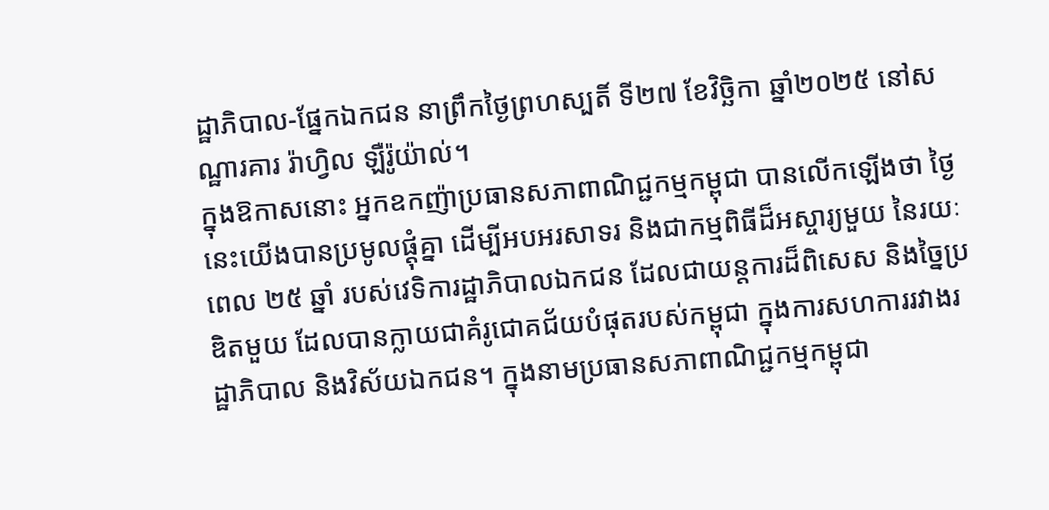ដ្ឋាភិបាល-ផ្នែកឯកជន នាព្រឹកថ្ងៃព្រហស្បតិ៍ ទី២៧ ខែវិច្ឆិកា ឆ្នាំ២០២៥ នៅសណ្ឋារគារ រ៉ាហ្វិល ឡឺរ៉ូយ៉ាល់។
ក្នុងឱកាសនោះ អ្នកឧកញ៉ាប្រធានសភាពាណិជ្ជកម្មកម្ពុជា បានលើកឡើងថា ថ្ងៃនេះយើងបានប្រមូលផ្ដុំគ្នា ដើម្បីអបអរសាទរ និងជាកម្មពិធីដ៏អស្ចារ្យមួយ នៃរយៈពេល ២៥ ឆ្នាំ របស់វេទិការដ្ឋាភិបាលឯកជន ដែលជាយន្តការដ៏ពិសេស និងច្នៃប្រឌិតមួយ ដែលបានក្លាយជាគំរូជោគជ័យបំផុតរបស់កម្ពុជា ក្នុងការសហការរវាងរដ្ឋាភិបាល និងវិស័យឯកជន។ ក្នុងនាមប្រធានសភាពាណិជ្ជកម្មកម្ពុជា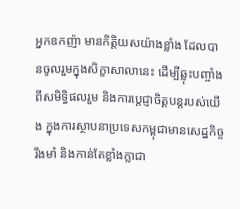អ្នកឧកញ៉ា មានកិត្តិយសយ៉ាងខ្លាំង ដែលបានចូលរួមក្នុងសិក្ខាសាលានេះ ដើម្បីឆ្លុះបញ្ចាំងពីសមិទ្ធិផលរួម និងការប្តេជ្ញាចិត្តបន្តរបស់យើង ក្នុងការស្ថាបនាប្រទេសកម្ពុជាមានសេដ្ឋកិច្ចរឹងមាំ និងកាន់តែខ្លាំងក្លាជា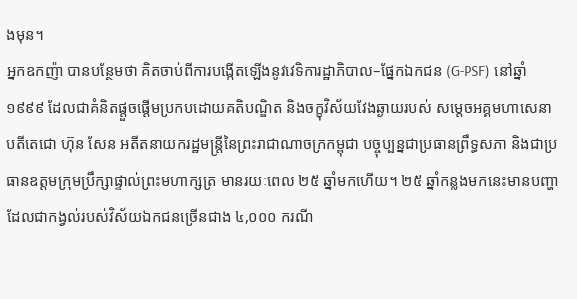ងមុន។
អ្នកឧកញ៉ា បានបន្ថែមថា គិតចាប់ពីការបង្កើតឡើងនូវវេទិការដ្ឋាភិបាល–ផ្នែកឯកជន (G-PSF) នៅឆ្នាំ១៩៩៩ ដែលជាគំនិតផ្តួចផ្តើមប្រកបដោយគតិបណ្ឌិត និងចក្ខុវិស័យវែងឆ្ងាយរបស់ សម្តេចអគ្គមហាសេនាបតីតេជោ ហ៊ុន សែន អតីតនាយករដ្ឋមន្ត្រីនៃព្រះរាជាណាចក្រកម្ពុជា បច្ចុប្បន្នជាប្រធានព្រឹទ្ធសភា និងជាប្រធានឧត្តមក្រុមប្រឹក្សាផ្ទាល់ព្រះមហាក្សត្រ មានរយៈពេល ២៥ ឆ្នាំមកហើយ។ ២៥ ឆ្នាំកន្លងមកនេះមានបញ្ហាដែលជាកង្វល់របស់វិស័យឯកជនច្រើនជាង ៤,០០០ ករណី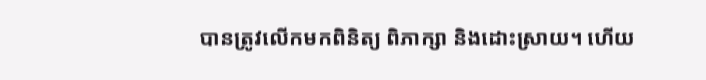បានត្រូវលើកមកពិនិត្យ ពិភាក្សា និងដោះស្រាយ។ ហើយ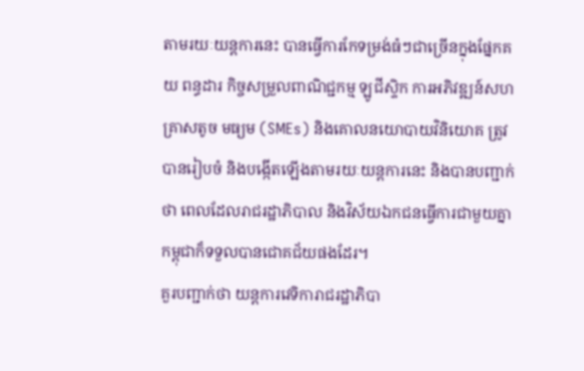តាមរយៈយន្តការនេះ បានធ្វើការកែទម្រង់ធំៗជាច្រើនក្នុងផ្នែកគយ ពន្ធដារ កិច្ចសម្រួលពាណិជ្ជកម្ម ឡូជីស្ទិក ការអភិវឌ្ឍន៍សហគ្រាសតូច មធ្យម (SMEs) និងគោលនយោបាយវិនិយោគ ត្រូវបានរៀបចំ និងបង្កើតឡើងតាមរយៈយន្តការនេះ និងបានបញ្ជាក់ថា ពេលដែលរាជរដ្ឋាភិបាល និងវិស័យឯកជនធ្វើការជាមួយគ្នា កម្ពុជាក៏ទទួលបានជោគជ័យផងដែរ។
គួរបញ្ជាក់ថា យន្តការវេទិការាជរដ្ឋាភិបា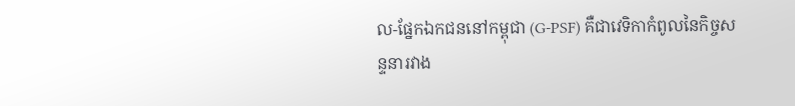ល-ផ្នែកឯកជននៅកម្ពុជា (G-PSF) គឺជាវេទិកាកំពូលនៃកិច្ចសន្ទនារវាង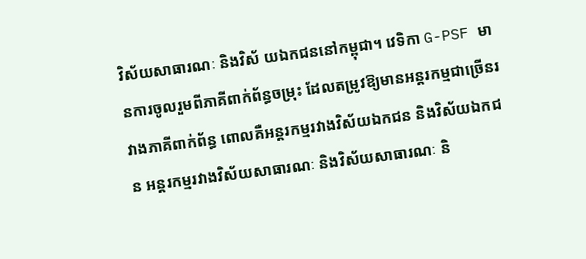វិស័យសាធារណៈ និងវិស័ យឯកជននៅកម្ពុជា។ វេទិកា G-PSF មានការចូលរួមពីភាគីពាក់ព័ន្ធចម្រុះ ដែលតម្រូវឱ្យមានអន្តរកម្មជាច្រើនរវាងភាគីពាក់ព័ន្ធ ពោលគឺអន្តរកម្មរវាងវិស័យឯកជន និងវិស័យឯកជន អន្តរកម្មរវាងវិស័យសាធារណៈ និងវិស័យសាធារណៈ និ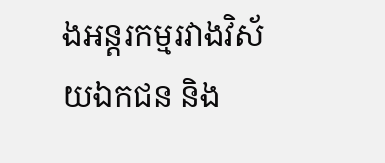ងអន្តរកម្មរវាងវិស័យឯកជន និង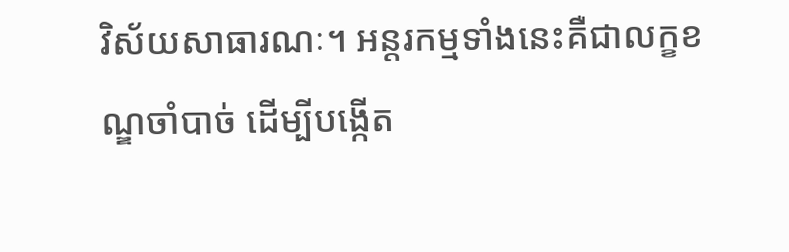វិស័យសាធារណៈ។ អន្តរកម្មទាំងនេះគឺជាលក្ខខណ្ឌចាំបាច់ ដើម្បីបង្កើត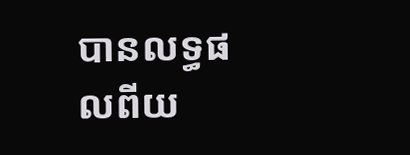បានលទ្ធផលពីយ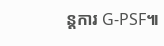ន្តការ G-PSF៕